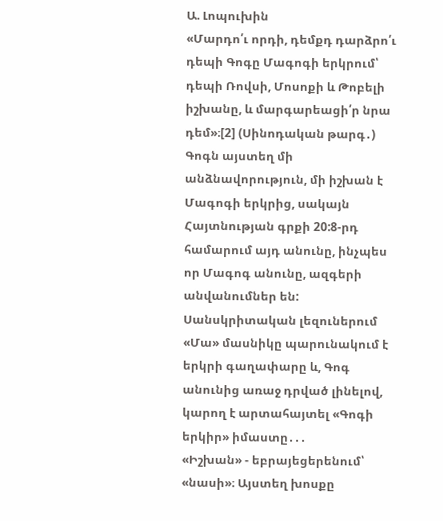Ա. Լոպուխին
«Մարդո՛ւ որդի, դեմքդ դարձրո՛ւ դեպի Գոգը Մագոգի երկրում՝ դեպի Ռովսի, Մոսոքի և Թոբելի իշխանը, և մարգարեացի՛ր նրա դեմ»։[2] (Սինոդական թարգ․)
Գոգն այստեղ մի անձնավորություն, մի իշխան է Մագոգի երկրից, սակայն Հայտնության գրքի 20:8-րդ համարում այդ անունը, ինչպես որ Մագոգ անունը, ազգերի անվանումներ են: Սանսկրիտական լեզուներում «Մա» մասնիկը պարունակում է երկրի գաղափարը և, Գոգ անունից առաջ դրված լինելով, կարող է արտահայտել «Գոգի երկիր» իմաստը․․․
«Իշխան» - եբրայեցերենում՝ «նասի»։ Այստեղ խոսքը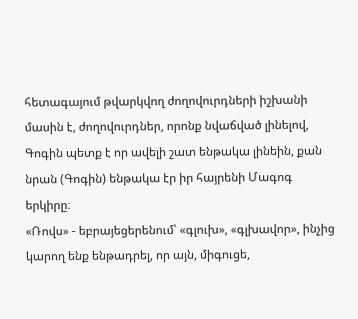հետագայում թվարկվող ժողովուրդների իշխանի մասին է, ժողովուրդներ, որոնք նվաճված լինելով, Գոգին պետք է որ ավելի շատ ենթակա լինեին, քան նրան (Գոգին) ենթակա էր իր հայրենի Մագոգ երկիրը։
«Ռովս» - եբրայեցերենում՝ «գլուխ», «գլխավոր», ինչից կարող ենք ենթադրել, որ այն, միգուցե,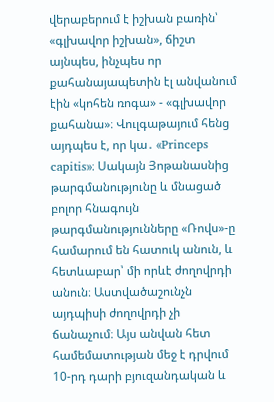վերաբերում է իշխան բառին՝ «գլխավոր իշխան», ճիշտ այնպես, ինչպես որ քահանայապետին էլ անվանում էին «կոհեն ռոգա» - «գլխավոր քահանա»։ Վուլգաթայում հենց այդպես է, որ կա․ «Princeps capitis»։ Սակայն Յոթանասնից թարգմանությունը և մնացած բոլոր հնագույն թարգմանությունները «Ռովս»-ը համարում են հատուկ անուն, և հետևաբար՝ մի որևէ ժողովրդի անուն։ Աստվածաշունչն այդպիսի ժողովրդի չի ճանաչում։ Այս անվան հետ համեմատության մեջ է դրվում 10-րդ դարի բյուզանդական և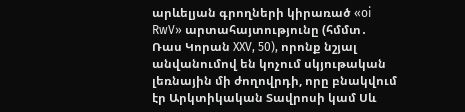արևելյան գրողների կիրառած «oi RwV» արտահայտությունը (հմմտ․ Ռաս Կորան XXV, 50), որոնք նշյալ անվանումով են կոչում սկյութական լեռնային մի ժողովրդի, որը բնակվում էր Արկտիկական Տավրոսի կամ Սև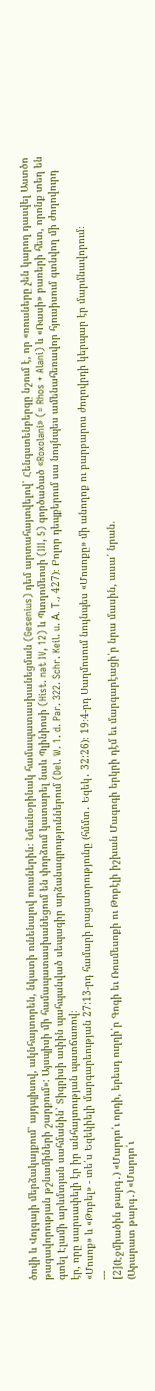ծովի և Վոլգայի մերձակայքում՝ այդպիսով, ակնհայտորեն, նկատի ունենալով ռուսներին։ Նմանօրինակ համապատասխանեցման (Gesenius) դեմ արտահայտվելով՝ Հենգստենբերգը նշում է, որ «ռուսները չեն կարող դասվել Աստծո թագավորության թշնամիների շարքում»: Այսպիսի մի համապատասխանեցում են փորձում կատարել նաև Պլինիոսի (Hist. nat IV, 12) և Պտղոմեոսի (III, 5) գործածած «Roxolani» (= Rhos + Alani) և «Ռասի» բառերի հետ, որոնք տեղ են գտել Էլամի արևմտյան սահմանին՝ Տիգրիսի ափին պահպանված սեպագիր արձանագրություններում (Del. W. 1. d. Par. 322. Schr. Keil. u. А. Т., 427)։ Բոլոր դեպքերում սա նույնպես ամենահեռավոր հյուսիսում գտնվող մի ժողովուրդ էր, որը սարսափելի էր իր անհայտության պատճառով։
«Մոսոք» և «Թոբել» - տե՛ս Եզեկիելի մարգարեության 27:13-րդ համարի բացատրությունը (հմմտ․ Եզեկ․ 32:26)։ 19։4-րդ Սաղմոսում նույնպես «Մոսոքը» մի անողոք ու բարբարոս ժողովրդի կերպար էր մարմնավորում։
---
[2](Էջմիածին թարգ․) «Մարդո՛ւ որդի, երեսդ ուղղի՛ր Գոգի եւ Ռոսմեսոքի ու Թոբէլի իշխան Մագոգի երկրի դէմ եւ մարգարէացի՛ր նրա մասին, ասա՛ նրան.
(Արարատ թարգ․) «Մարդո՛ւ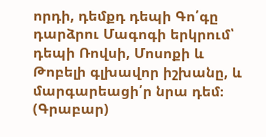որդի, դեմքդ դեպի Գո՛գը դարձրու Մագոգի երկրում՝ դեպի Ռովսի, Մոսոքի և Թոբելի գլխավոր իշխանը, և մարգարեացի՛ր նրա դեմ։
(Գրաբար)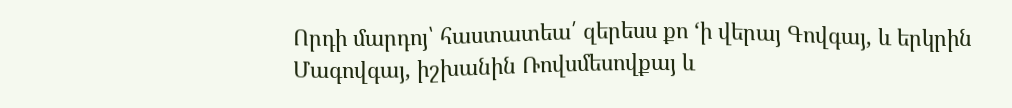Որդի մարդոյ՝ հաստատեա՛ զերեսս քո ‘ի վերայ Գովգայ, և երկրին Մագովգայ, իշխանին Ռովսմեսովքայ և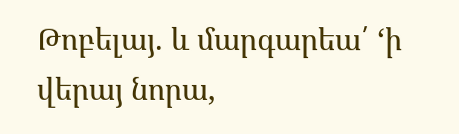Թոբելայ. և մարգարեա՛ ‘ի վերայ նորա,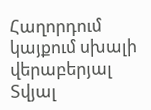Հաղորդում կայքում սխալի վերաբերյալ
Տվյալ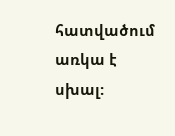հատվածում առկա է սխալ: